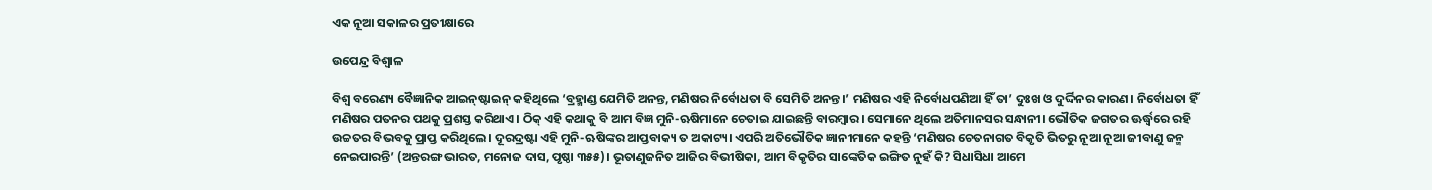ଏକ ନୂଆ ସକାଳର ପ୍ରତୀକ୍ଷାରେ

ଉପେନ୍ଦ୍ର ବିଶ୍ୱାଳ

ବିଶ୍ୱ ବରେଣ୍ୟ ବୈଜ୍ଞାନିକ ଆଇନ୍‌ଷ୍ଟାଇନ୍‌ କହିଥିଲେ ‘ବ୍ରହ୍ମାଣ୍ଡ ଯେମିତି ଅନନ୍ତ, ମଣିଷର ନିର୍ବୋଧତା ବି ସେମିତି ଅନନ୍ତ।’ ମଣିଷର ଏହି ନିର୍ବୋଧପଣିଆ ହିଁ ତା’ ଦୁଃଖ ଓ ଦୁର୍ଦ୍ଦିନର କାରଣ। ନିର୍ବୋଧତା ହିଁ ମଣିଷର ପତନର ପଥକୁ ପ୍ରଶସ୍ତ କରିଥାଏ। ଠିକ୍‌ ଏହି କଥାକୁ ବି ଆମ ବିଜ୍ଞ ମୁନି-ଋଷିମାନେ ଚେତାଇ ଯାଇଛନ୍ତି ବାରମ୍ବାର। ସେମାନେ ଥିଲେ ଅତିମାନସର ସନ୍ଧାନୀ। ଭୌତିକ ଜଗତର ଊର୍ଦ୍ଧ୍ୱରେ ରହି ଉଚ୍ଚତର ବିଭବକୁ ପ୍ରାପ୍ତ କରିଥିଲେ। ଦୂରଦ୍ରଷ୍ଟା ଏହି ମୁନି-ଋଷିଙ୍କର ଆପ୍ତବାକ୍ୟ ତ ଅକାଟ୍ୟ। ଏପରି ଅତିଭୌତିକ ଜ୍ଞାନୀମାନେ କହନ୍ତି ‘ମଣିଷର ଚେତନାଗତ ବିକୃତି ଭିତରୁ ନୂଆ ନୂଆ ଜୀବାଣୁ ଜନ୍ମ ନେଇପାରନ୍ତି’ (ଅନ୍ତରଙ୍ଗ ଭାରତ, ମନୋଜ ଦାସ, ପୃଷ୍ଠା ୩୫୫)। ଭୂତାଣୁଜନିତ ଆଜିର ବିଭୀଷିକା, ଆମ ବିକୃତିର ସାଙ୍କେତିକ ଇଙ୍ଗିତ ନୁହଁ କି? ସିଧାସିଧା ଆମେ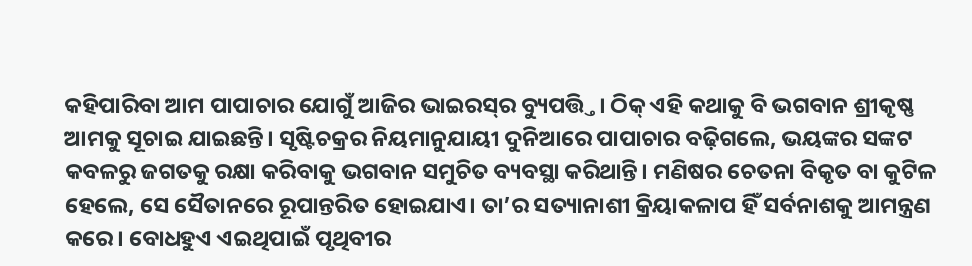କହିପାରିବା ଆମ ପାପାଚାର ଯୋଗୁଁ ଆଜିର ଭାଇରସ୍‌ର ବ୍ୟୁପତ୍ତ୍ତି। ଠିକ୍‌ ଏହି କଥାକୁ ବି ଭଗବାନ ଶ୍ରୀକୃଷ୍ଣ ଆମକୁ ସୂଚାଇ ଯାଇଛନ୍ତି। ସୃଷ୍ଟିଚକ୍ରର ନିୟମାନୁଯାୟୀ ଦୁନିଆରେ ପାପାଚାର ବଢ଼ିଗଲେ, ଭୟଙ୍କର ସଙ୍କଟ କବଳରୁ ଜଗତକୁ ରକ୍ଷା କରିବାକୁ ଭଗବାନ ସମୁଚିତ ବ୍ୟବସ୍ଥା କରିଥାନ୍ତି। ମଣିଷର ଚେତନା ବିକୃତ ବା କୁଟିଳ ହେଲେ, ସେ ସୈତାନରେ ରୂପାନ୍ତରିତ ହୋଇଯାଏ। ତା’ର ସତ୍ୟାନାଶୀ କ୍ରିୟାକଳାପ ହିଁ ସର୍ବନାଶକୁ ଆମନ୍ତ୍ରଣ କରେ। ବୋଧହୁଏ ଏଇଥିପାଇଁ ପୃଥିବୀର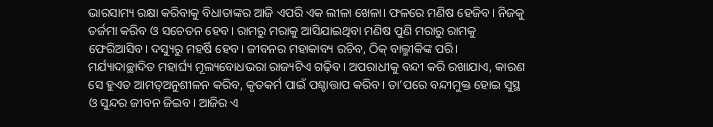ଭାରସାମ୍ୟ ରକ୍ଷା କରିବାକୁ ବିଧାତାଙ୍କର ଆଜି ଏପରି ଏକ ଲୀଳା ଖେଳା। ଫଳରେ ମଣିଷ ହେଜିବ। ନିଜକୁ ତର୍ଜମା କରିବ ଓ ସଚେତନ ହେବ। ରାମରୁ ମରାକୁ ଆସିଯାଇଥିବା ମଣିଷ ପୁଣି ମରାରୁ ରାମକୁ ଫେରିଆସିବ। ଦସ୍ୟୁରୁ ମହର୍ଷି ହେବ। ଜୀବନର ମହାକାବ୍ୟ ରଚିବ, ଠିକ୍‌ ବାଲ୍ମୀକିଙ୍କ ପରି। ମର୍ଯ୍ୟାଦାଚ୍ଛାଦିତ ମହାର୍ଘ୍ୟ ମୂଲ୍ୟବୋଧଭରା ରାଜ୍ୟଟିଏ ଗଢ଼ିବ। ଅପରାଧୀକୁ ବନ୍ଦୀ କରି ରଖାଯାଏ, କାରଣ ସେ ହୁଏତ ଆମତ୍ଅନୁଶୀଳନ କରିବ, କୃତକର୍ମ ପାଇଁ ପଶ୍ଚାତ୍ତାପ କରିବ। ତା’ପରେ ବନ୍ଦୀମୁକ୍ତ ହୋଇ ସୁସ୍ଥ ଓ ସୁନ୍ଦର ଜୀବନ ଜିଇବ। ଆଜିର ଏ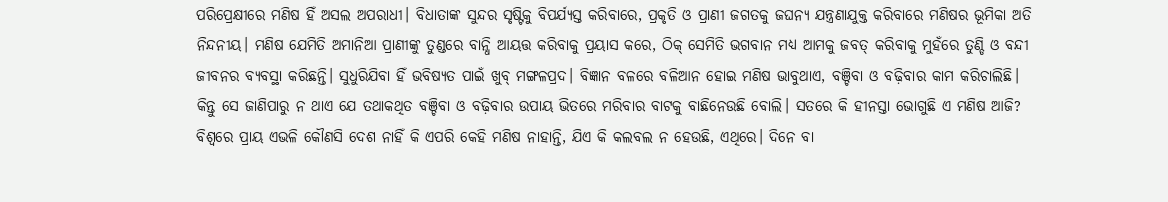ପରିପ୍ରେକ୍ଷୀରେ ମଣିଷ ହିଁ ଅସଲ ଅପରାଧୀ। ବିଧାତାଙ୍କ ସୁନ୍ଦର ସୃଷ୍ଟିକୁ ବିପର୍ଯ୍ୟସ୍ତ କରିବାରେ, ପ୍ରକୃତି ଓ ପ୍ରାଣୀ ଜଗତକୁ ଜଘନ୍ୟ ଯନ୍ତ୍ରଣାଯୁକ୍ତ କରିବାରେ ମଣିଷର ଭୂମିକା ଅତି ନିନ୍ଦନୀୟ। ମଣିଷ ଯେମିତି ଅମାନିଆ ପ୍ରାଣୀଙ୍କୁ ତୁଣ୍ଡରେ ବାନ୍ଧି ଆୟତ୍ତ କରିବାକୁ ପ୍ରୟାସ କରେ, ଠିକ୍‌ ସେମିତି ଭଗବାନ ମଧ୍ୟ ଆମକୁ ଜବତ୍‌ କରିବାକୁ ମୁହଁରେ ତୁଣ୍ଡି ଓ ବନ୍ଦୀ ଜୀବନର ବ୍ୟବସ୍ଥା କରିଛନ୍ତି। ସୁଧୁରିଯିବା ହିଁ ଭବିଷ୍ୟତ ପାଇଁ ଖୁବ୍‌ ମଙ୍ଗଳପ୍ରଦ। ବିଜ୍ଞାନ ବଳରେ ବଳିଆନ ହୋଇ ମଣିଷ ଭାବୁଥାଏ, ବଞ୍ଚିବା ଓ ବଢ଼ିବାର କାମ କରିଚାଲିଛି। କିନ୍ତୁ ସେ ଜାଣିପାରୁ ନ ଥାଏ ଯେ ତଥାକଥିତ ବଞ୍ଚିବା ଓ ବଢ଼ିବାର ଉପାୟ ଭିତରେ ମରିବାର ବାଟକୁ ବାଛିନେଉଛି ବୋଲି। ସତରେ କି ହୀନସ୍ତା ଭୋଗୁଛି ଏ ମଣିଷ ଆଜି? ବିଶ୍ୱରେ ପ୍ରାୟ ଏଭଳି କୌଣସି ଦେଶ ନାହିଁ କି ଏପରି କେହି ମଣିଷ ନାହାନ୍ତି, ଯିଏ କି କଲବଲ ନ ହେଉଛି, ଏଥିରେ। ଦିନେ ବା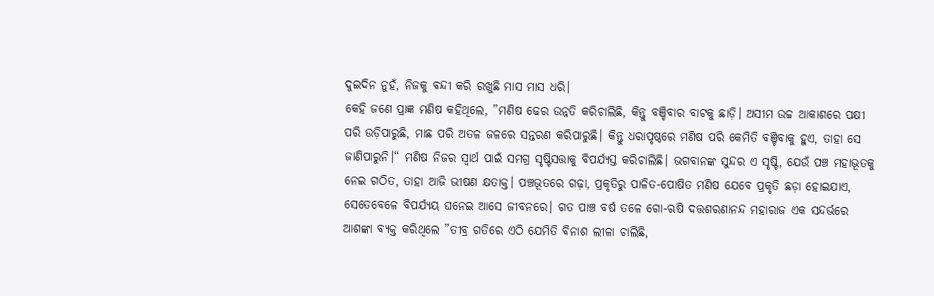ଦୁଇଦିନ ନୁହଁ, ନିଜକୁ ବନ୍ଦୀ କରି ରଖୁଛି ମାସ ମାସ ଧରି।
କେହି ଜଣେ ପ୍ରାଜ୍ଞ ମଣିଷ କହିଥିଲେ, ”ମଣିଷ ଢେର ଉନ୍ନତି କରିଚାଲିଛି, କିନ୍ତୁ ବଞ୍ଚିବାର ବାଟକୁ ଛାଡ଼ି। ଅସୀମ ଉଚ୍ଚ ଆକାଶରେ ପକ୍ଷୀ ପରି ଉଡ଼ିପାରୁଛି, ମାଛ ପରି ଅତଳ ଜଳରେ ସନ୍ତରଣ କରିପାରୁଛି। କିନ୍ତୁ ଧରାପୃଷ୍ଠରେ ମଣିଷ ପରି କେମିତି ବଞ୍ଚିବାକୁ ହୁଏ, ତାହା ସେ ଜାଣିପାରୁନି।“ ମଣିଷ ନିଜର ସ୍ବାର୍ଥ ପାଇଁ ସମଗ୍ର ସୃଷ୍ଟିସତ୍ତାକୁ ବିପର୍ଯ୍ୟସ୍ତ କରିଚାଲିଛି। ଭଗବାନଙ୍କ ସୁନ୍ଦର ଏ ସୃଷ୍ଟି, ଯେଉଁ ପଞ୍ଚ ମହାଭୂତକୁ ନେଇ ଗଠିତ, ତାହା ଆଜି ଭୀଷଣ କ୍ଷତାକ୍ତ। ପଞ୍ଚଭୂତରେ ଗଢ଼ା, ପ୍ରକୃତିରୁ ପାଳିତ-ପୋଷିତ ମଣିଷ ଯେବେ ପ୍ରକୃତି ଛଡ଼ା ହୋଇଯାଏ, ସେତେବେଳେ ବିପର୍ଯ୍ୟୟ ଘନେଇ ଆସେ ଜୀବନରେ। ଗତ ପାଞ୍ଚ ବର୍ଷ ତଳେ ଗୋ-ଋଷି ଦତ୍ତଶରଣାନନ୍ଦ ମହାରାଜ ଏକ ସନ୍ଦର୍ଭରେ ଆଶଙ୍କା ବ୍ୟକ୍ତ କରିଥିଲେ ”ତୀବ୍ର ଗତିରେ ଏଠି ଯେମିତି ବିନାଶ ଲୀଳା ଚାଲିଛି,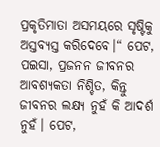ପ୍ରକୃତିମାତା ଅସମୟରେ ସୃଷ୍ଟିକୁ ଅସ୍ତବ୍ୟସ୍ତ କରିଦେବେ।“ ପେଟ, ପଇସା, ପ୍ରଜନନ ଜୀବନର ଆବଶ୍ୟକତା ନିଶ୍ଚିତ, କିନ୍ତୁ ଜୀବନର ଲକ୍ଷ୍ୟ ନୁହଁ କି ଆଦର୍ଶ ନୁହଁ। ପେଟ,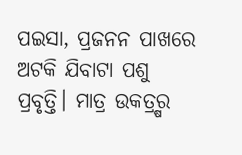ପଇସା, ପ୍ରଜନନ ପାଖରେ ଅଟକି ଯିବାଟା ପଶୁ ପ୍ରବୃତ୍ତି। ମାତ୍ର ଉକତ୍ର୍ଷର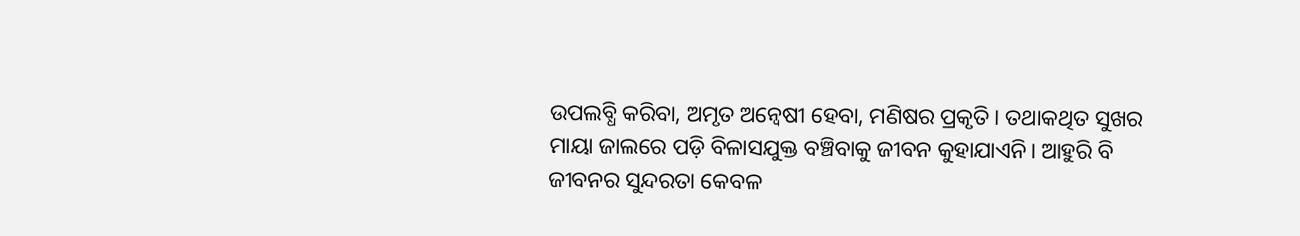ଉପଲବ୍ଧି କରିବା, ଅମୃତ ଅନ୍ବେଷୀ ହେବା, ମଣିଷର ପ୍ରକୃତି। ତଥାକଥିତ ସୁଖର ମାୟା ଜାଲରେ ପଡ଼ି ବିଳାସଯୁକ୍ତ ବଞ୍ଚିବାକୁ ଜୀବନ କୁହାଯାଏନି। ଆହୁରି ବି ଜୀବନର ସୁନ୍ଦରତା କେବଳ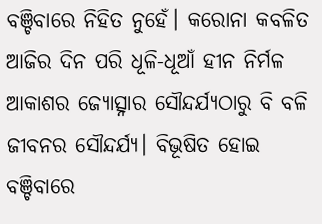ବଞ୍ଚିବାରେ ନିହିତ ନୁହେଁ। କରୋନା କବଳିତ ଆଜିର ଦିନ ପରି ଧୂଳି-ଧୂଆଁ ହୀନ ନିର୍ମଳ ଆକାଶର ଜ୍ୟୋତ୍ସ୍ନାର ସୌନ୍ଦର୍ଯ୍ୟଠାରୁ ବି ବଳି ଜୀବନର ସୌନ୍ଦର୍ଯ୍ୟ। ବିଭୂଷିତ ହୋଇ ବଞ୍ଚିବାରେ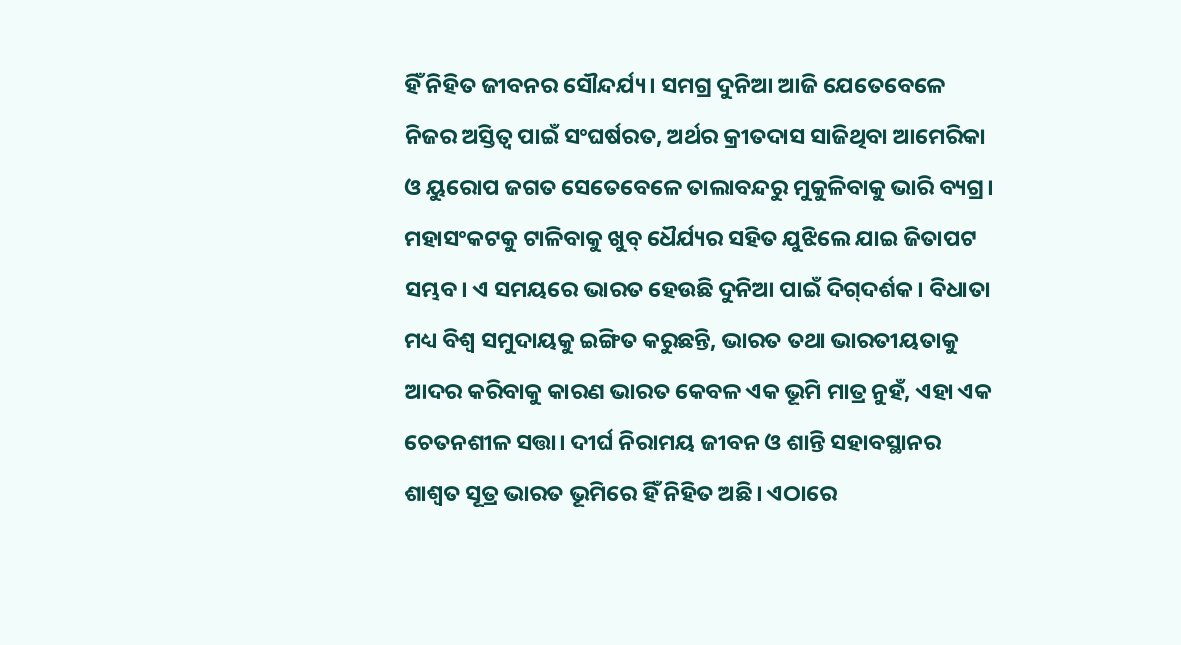ହିଁ ନିହିତ ଜୀବନର ସୌନ୍ଦର୍ଯ୍ୟ। ସମଗ୍ର ଦୁନିଆ ଆଜି ଯେତେବେଳେ ନିଜର ଅସ୍ତିତ୍ୱ ପାଇଁ ସଂଘର୍ଷରତ, ଅର୍ଥର କ୍ରୀତଦାସ ସାଜିଥିବା ଆମେରିକା ଓ ୟୁରୋପ ଜଗତ ସେତେବେଳେ ତାଲାବନ୍ଦରୁ ମୁକୁଳିବାକୁ ଭାରି ବ୍ୟଗ୍ର। ମହାସଂକଟକୁ ଟାଳିବାକୁ ଖୁବ୍‌ ଧୈର୍ଯ୍ୟର ସହିତ ଯୁଝିଲେ ଯାଇ ଜିତାପଟ ସମ୍ଭବ। ଏ ସମୟରେ ଭାରତ ହେଉଛି ଦୁନିଆ ପାଇଁ ଦିଗ୍‌ଦର୍ଶକ। ବିଧାତା ମଧ୍ୟ ବିଶ୍ୱ ସମୁଦାୟକୁ ଇଙ୍ଗିତ କରୁଛନ୍ତି, ଭାରତ ତଥା ଭାରତୀୟତାକୁ ଆଦର କରିବାକୁ କାରଣ ଭାରତ କେବଳ ଏକ ଭୂମି ମାତ୍ର ନୁହଁ, ଏହା ଏକ ଚେତନଶୀଳ ସତ୍ତା। ଦୀର୍ଘ ନିରାମୟ ଜୀବନ ଓ ଶାନ୍ତି ସହାବସ୍ଥାନର ଶାଶ୍ୱତ ସୂତ୍ର ଭାରତ ଭୂମିରେ ହିଁ ନିହିତ ଅଛି। ଏଠାରେ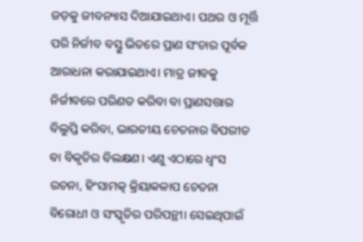ଜଡ଼କୁ ଜୀବନ୍ୟାସ ଦିଆଯାଇଥାଏ। ପଥର ଓ ମୂର୍ତ୍ତି ପରି ନିର୍ଜୀବ ବସ୍ତୁ ଭିତରେ ପ୍ରାଣ ସଂଚାର ପୂର୍ବକ ଆରାଧନା କରାଯାଇଥାଏ। ମାତ୍ର ଜୀବକୁ ନିର୍ଜୀବରେ ପରିଣତ କରିବା ବା ପ୍ରାଣସତ୍ତାର ବିଲୁପ୍ତି କରିବା, ଭାରତୀୟ ଚେତନାର ବିପରୀତ ବା ବିକୃତିର ବିଲକ୍ଷଣ। ଏଣୁ ଏଠାରେ ଧ୍ୱଂସ ରଚନା, ହିଂସାମତ୍କ କ୍ରିୟାକଳାପ ଚେତନା ବିରୋଧୀ ଓ ସଂସ୍କୃତିର ପରିପନ୍ଥୀ। ସେଇଥିପାଇଁ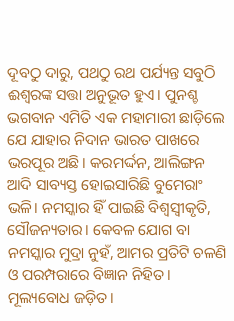ଦୂବଠୁ ଦାରୁ, ପଥଠୁ ରଥ ପର୍ଯ୍ୟନ୍ତ ସବୁଠି ଈଶ୍ୱରଙ୍କ ସତ୍ତା ଅନୁଭୂତ ହୁଏ। ପୁନଶ୍ଚ ଭଗବାନ ଏମିତି ଏକ ମହାମାରୀ ଛାଡ଼ିଲେ ଯେ ଯାହାର ନିଦାନ ଭାରତ ପାଖରେ ଭରପୂର ଅଛି। କରମର୍ଦ୍ଦନ, ଆଲିଙ୍ଗନ ଆଦି ସାବ୍ୟସ୍ତ ହୋଇସାରିଛି ବୁମେରାଂ ଭଳି। ନମସ୍କାର ହିଁ ପାଇଛି ବିଶ୍ୱସ୍ବୀକୃତି, ସୌଜନ୍ୟତାର। କେବଳ ଯୋଗ ବା ନମସ୍କାର ମୁଦ୍ରା ନୁହଁ, ଆମର ପ୍ରତିଟି ଚଳଣି ଓ ପରମ୍ପରାରେ ବିଜ୍ଞାନ ନିହିତ। ମୂଲ୍ୟବୋଧ ଜଡ଼ିତ।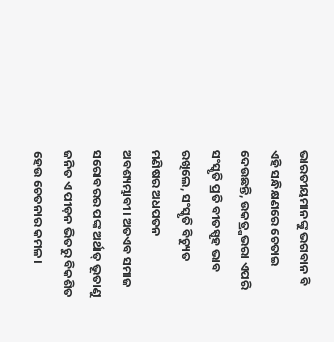ଭାରତୀୟମାନଙ୍କୁ ଭଗବାନ ବି ଏହି ସନ୍ଧିକ୍ଷଣରେ ଚେତାଇ ଦେଉଛନ୍ତି, ଉକତ୍ର୍ଷଭରା ଏପରି ସଂସ୍କୃତି ପ୍ରତି ବୀତସ୍ପୃହ ଭାବ ରଖିଲେ, ସଂସ୍କୃତି ବିଚ୍ୟୁତ ମଣିଷର ଅଧପତନ ଅବଶ୍ୟମ୍ଭାବୀ। ଅତଏବ ସମାଜ ସରୋବରର ପଙ୍କ ଅର୍ଥାତ୍‌ ଭୂତାଣୁ ଜନିତ ଏ ପୀଡ଼ନ ଭିତରୁ ବିକଶିତ ହେଉ ଚେତନାର କମଳ।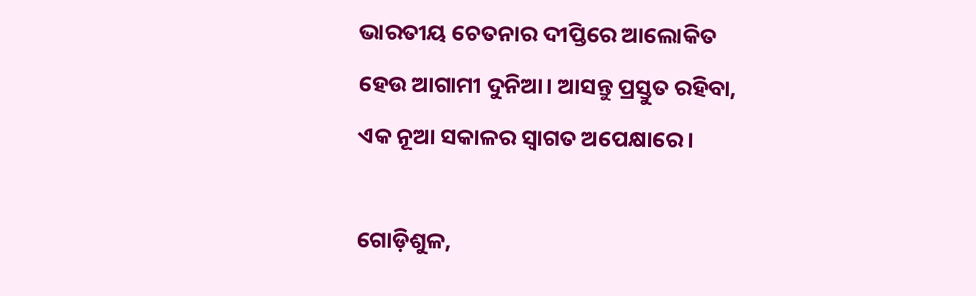ଭାରତୀୟ ଚେତନାର ଦୀପ୍ତିରେ ଆଲୋକିତ ହେଉ ଆଗାମୀ ଦୁନିଆ। ଆସନ୍ତୁ ପ୍ରସ୍ତୁତ ରହିବା, ଏକ ନୂଆ ସକାଳର ସ୍ବାଗତ ଅପେକ୍ଷାରେ।

ଗୋଡ଼ିଶୁଳ,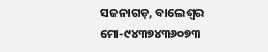ସଜନାଗଡ଼, ବାଲେଶ୍ୱର
ମୋ-୯୪୩୭୪୩୬୦୭୩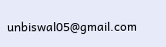unbiswal05@gmail.com